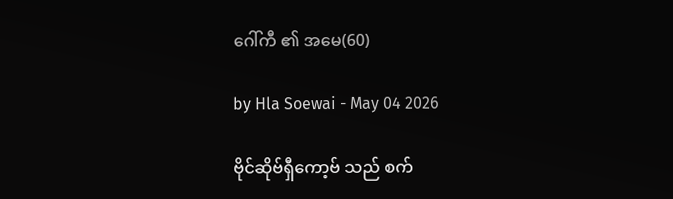ဂေါ်ကီ ၏ အမေ(60)

by Hla Soewai - May 04 2026

ဗိုင်ဆိုဗ်ရှီကော့ဗ် သည် စက်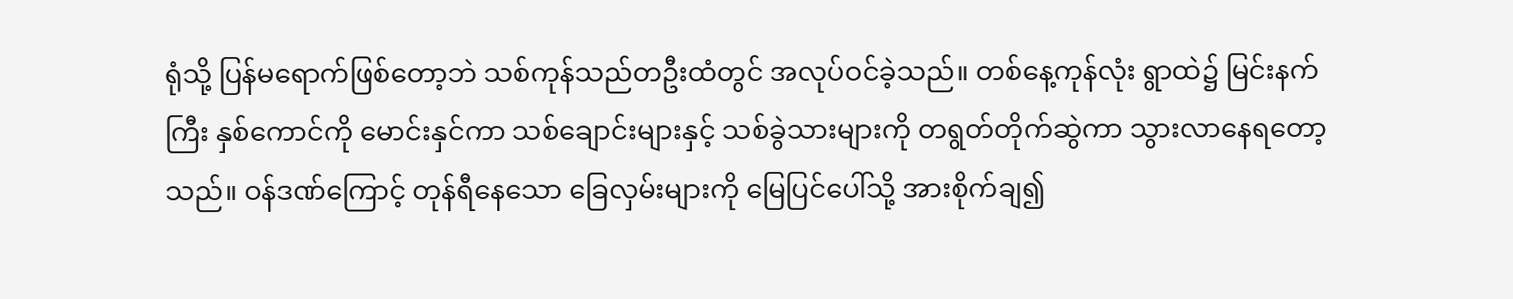ရုံသို့ ပြန်မရောက်ဖြစ်တော့ဘဲ သစ်ကုန်သည်တဦးထံတွင် အလုပ်ဝင်ခဲ့သည်။ တစ်နေ့ကုန်လုံး ရွာထဲ၌ မြင်းနက်ကြီး နှစ်ကောင်ကို မောင်းနှင်ကာ သစ်ချောင်းများနှင့် သစ်ခွဲသားများကို တရွတ်တိုက်ဆွဲကာ သွားလာနေရတော့သည်။ ဝန်ဒဏ်ကြောင့် တုန်ရီနေသော ခြေလှမ်းများကို မြေပြင်ပေါ်သို့ အားစိုက်ချ၍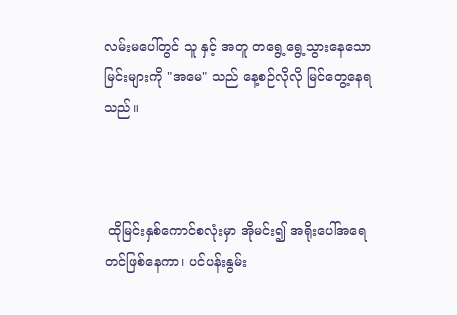လမ်းမပေါ်တွင် သူ နှင့် အတူ တရွေ့ရွေ့သွားနေသော မြင်းများကို "အမေ" သည် နေ့စဉ်လိုလို မြင်တွေ့နေရသည်။



 ထိုမြင်းနှစ်ကောင်စလုံးမှာ အိုမင်း၍ အရိုးပေါ်အရေတင်ဖြစ်နေကာ၊ ပင်ပန်းနွမ်း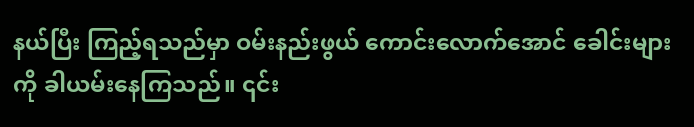နယ်ပြီး ကြည့်ရသည်မှာ ဝမ်းနည်းဖွယ် ကောင်းလောက်အောင် ခေါင်းများကို ခါယမ်းနေကြသည်။ ၎င်း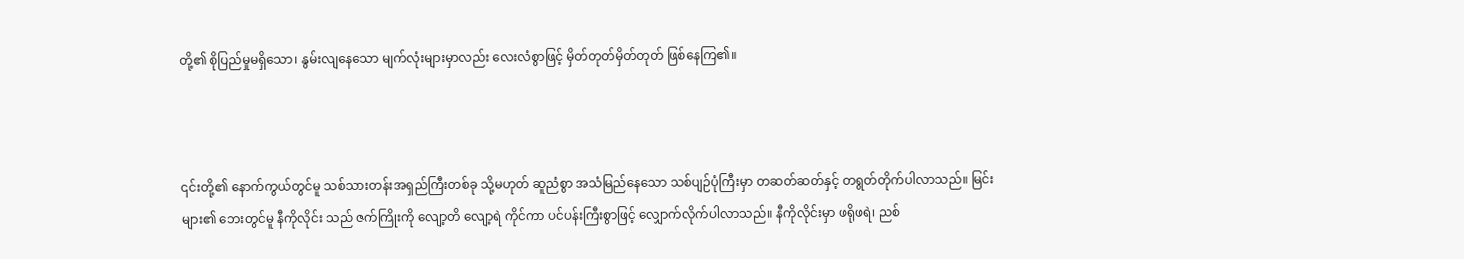တို့၏ စိုပြည်မှုမရှိသော၊ နွမ်းလျနေသော မျက်လုံးများမှာလည်း လေးလံစွာဖြင့် မှိတ်တုတ်မှိတ်တုတ် ဖြစ်နေကြ၏။



၎င်းတို့၏ နောက်ကွယ်တွင်မူ သစ်သားတန်းအရှည်ကြီးတစ်ခု သို့မဟုတ် ဆူညံစွာ အသံမြည်နေသော သစ်ပျဉ်ပုံကြီးမှာ တဆတ်ဆတ်နှင့် တရွတ်တိုက်ပါလာသည်။ မြင်းများ၏ ဘေးတွင်မူ နီကိုလိုင်း သည် ဇက်ကြိုးကို လျော့တိ လျော့ရဲ ကိုင်ကာ ပင်ပန်းကြီးစွာဖြင့် လျှောက်လိုက်ပါလာသည်။ နီကိုလိုင်းမှာ ဖရိုဖရဲ၊ ညစ်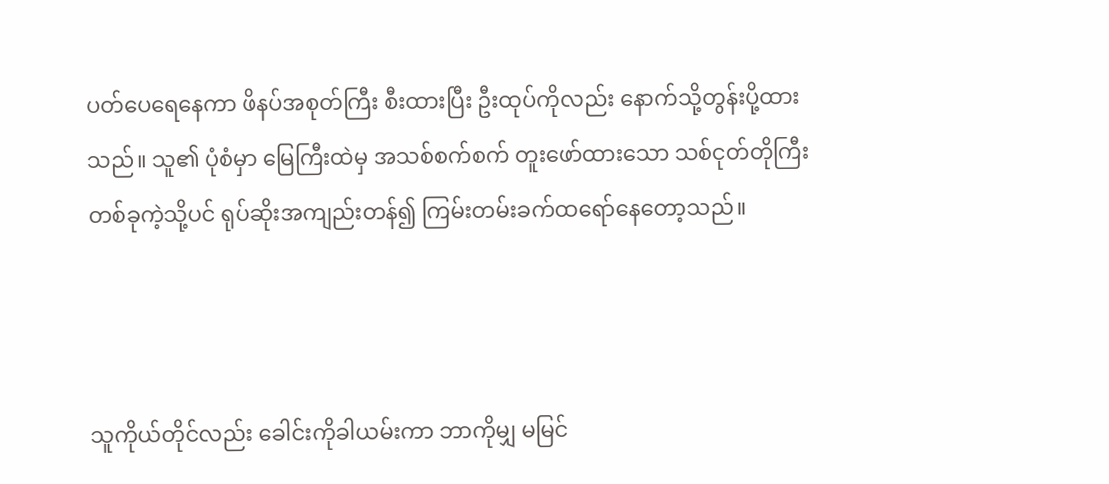ပတ်ပေရေနေကာ ဖိနပ်အစုတ်ကြီး စီးထားပြီး ဦးထုပ်ကိုလည်း နောက်သို့တွန်းပို့ထားသည်။ သူ၏ ပုံစံမှာ မြေကြီးထဲမှ အသစ်စက်စက် တူးဖော်ထားသော သစ်ငုတ်တိုကြီးတစ်ခုကဲ့သို့ပင် ရုပ်ဆိုးအကျည်းတန်၍ ကြမ်းတမ်းခက်ထရော်နေတော့သည်။



သူကိုယ်တိုင်လည်း ခေါင်းကိုခါယမ်းကာ ဘာကိုမျှ မမြင်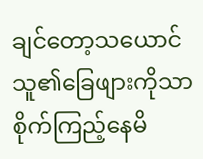ချင်တော့သယောင် သူ၏ခြေဖျားကိုသာ စိုက်ကြည့်နေမိ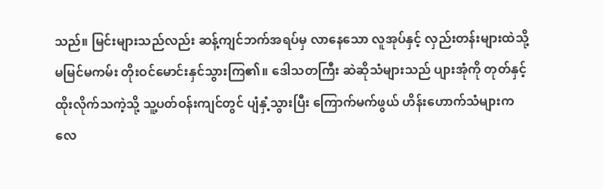သည်။ မြင်းများသည်လည်း ဆန့်ကျင်ဘက်အရပ်မှ လာနေသော လူအုပ်နှင့် လှည်းတန်းများထဲသို့ မမြင်မကမ်း တိုးဝင်မောင်းနှင်သွားကြ၏။ ဒေါသတကြီး ဆဲဆိုသံများသည် ပျားအုံကို တုတ်နှင့်ထိုးလိုက်သကဲ့သို့ သူ့ပတ်ဝန်းကျင်တွင် ပျံနှံ့သွားပြီး ကြောက်မက်ဖွယ် ဟိန်းဟောက်သံများက လေ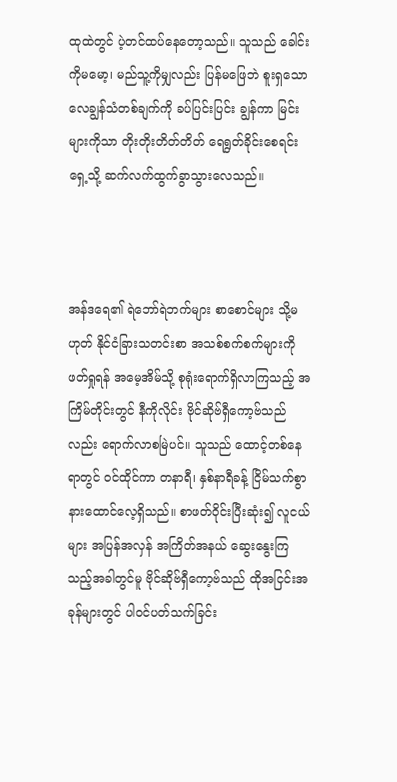ထုထဲတွင် ပဲ့တင်ထပ်နေတော့သည်။ သူသည် ခေါင်းကိုမမော့၊ မည်သူ့ကိုမျှလည်း ပြန်မဖြေဘဲ စူးရှသော လေချွန်သံတစ်ချက်ကို ခပ်ပြင်းပြင်း ချွန်ကာ မြင်းများကိုသာ တိုးတိုးတိတ်တိတ် ရေရွတ်ခိုင်းစေရင်း ရှေ့သို့ ဆက်လက်ထွက်ခွာသွားလေသည်။



အန်ဒရေ၏ ရဲဘော်ရဲဘက်များ စာစောင်များ သို့မဟုတ် နိုင်ငံခြားသတင်းစာ အသစ်စက်စက်များကို ဖတ်ရှုရန် အမေ့အိမ်သို့ စုရုံးရောက်ရှိလာကြသည့် အကြိမ်တိုင်းတွင် နီကိုလိုင်း ဗိုင်ဆိုဗ်ရှီကော့ဗ်သည်လည်း ရောက်လာစမြဲပင်။ သူသည် ထောင့်တစ်နေရာတွင် ဝင်ထိုင်ကာ တနာရီ၊ နှစ်နာရီခန့် ငြိမ်သက်စွာ နားထောင်လေ့ရှိသည်။ စာဖတ်ဝိုင်းပြီးဆုံး၍ လူငယ်များ အပြန်အလှန် အကြိတ်အနယ် ဆွေးနွေးကြသည့်အခါတွင်မူ ဗိုင်ဆိုဗ်ရှီကော့ဗ်သည် ထိုအငြင်းအခုန်များတွင် ပါဝင်ပတ်သက်ခြင်း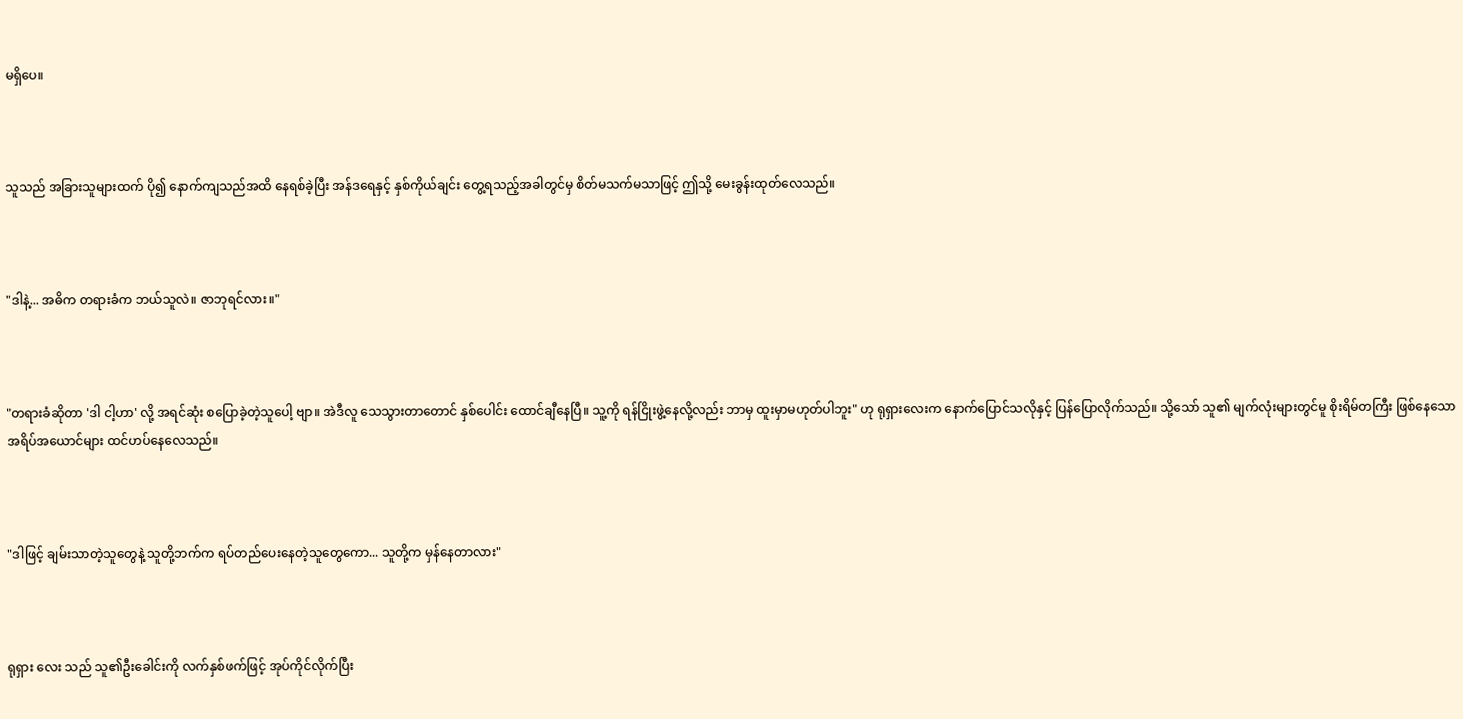မရှိပေ။



သူသည် အခြားသူများထက် ပို၍ နောက်ကျသည်အထိ နေရစ်ခဲ့ပြီး အန်ဒရေနှင့် နှစ်ကိုယ်ချင်း တွေ့ရသည့်အခါတွင်မှ စိတ်မသက်မသာဖြင့် ဤသို့ မေးခွန်းထုတ်လေသည်။



"ဒါနဲ့... အဓိက တရားခံက ဘယ်သူလဲ။ ဇာဘုရင်လား။"



"တရားခံဆိုတာ 'ဒါ ငါ့ဟာ' လို့ အရင်ဆုံး စပြောခဲ့တဲ့သူပေါ့ ဗျာ။ အဲဒီလူ သေသွားတာတောင် နှစ်ပေါင်း ထောင်ချီနေပြီ။ သူ့ကို ရန်ငြိုးဖွဲ့နေလို့လည်း ဘာမှ ထူးမှာမဟုတ်ပါဘူး" ဟု ရုရှားလေးက နောက်ပြောင်သလိုနှင့် ပြန်ပြောလိုက်သည်။ သို့သော် သူ၏ မျက်လုံးများတွင်မူ စိုးရိမ်တကြီး ဖြစ်နေသော အရိပ်အယောင်များ ထင်ဟပ်နေလေသည်။



"ဒါဖြင့် ချမ်းသာတဲ့သူတွေနဲ့ သူတို့ဘက်က ရပ်တည်ပေးနေတဲ့သူတွေကော... သူတို့က မှန်နေတာလား"



ရုရှား လေး သည် သူ၏ဦးခေါင်းကို လက်နှစ်ဖက်ဖြင့် အုပ်ကိုင်လိုက်ပြီး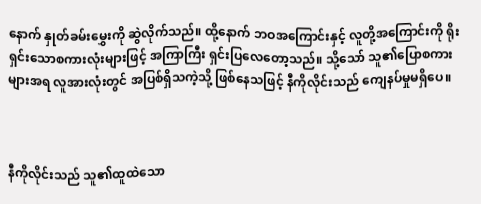နောက် နှုတ်ခမ်းမွှေးကို ဆွဲလိုက်သည်။ ထို့နောက် ဘဝအကြောင်းနှင့် လူတို့အကြောင်းကို ရိုးရှင်းသောစကားလုံးများဖြင့် အကြာကြီး ရှင်းပြလေတော့သည်။ သို့သော် သူ၏ပြောစကားများအရ လူအားလုံးတွင် အပြစ်ရှိသကဲ့သို့ ဖြစ်နေသဖြင့် နီကိုလိုင်းသည် ကျေနပ်မှုမရှိပေ။



နီကိုလိုင်းသည် သူ၏ထူထဲသော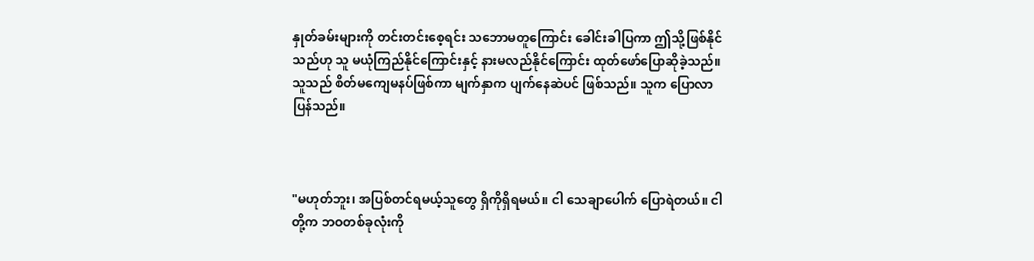နှုတ်ခမ်းများကို တင်းတင်းစေ့ရင်း သဘောမတူကြောင်း ခေါင်းခါပြကာ ဤသို့ဖြစ်နိုင်သည်ဟု သူ မယုံကြည်နိုင်ကြောင်းနှင့် နားမလည်နိုင်ကြောင်း ထုတ်ဖော်ပြောဆိုခဲ့သည်။ သူသည် စိတ်မကျေမနပ်ဖြစ်ကာ မျက်နှာက ပျက်နေဆဲပင် ဖြစ်သည်။ သူက ပြောလာပြန်သည်။



"မဟုတ်ဘူး၊ အပြစ်တင်ရမယ့်သူတွေ ရှိကိုရှိရမယ်။ ငါ သေချာပေါက် ပြောရဲတယ်။ ငါတို့က ဘဝတစ်ခုလုံးကို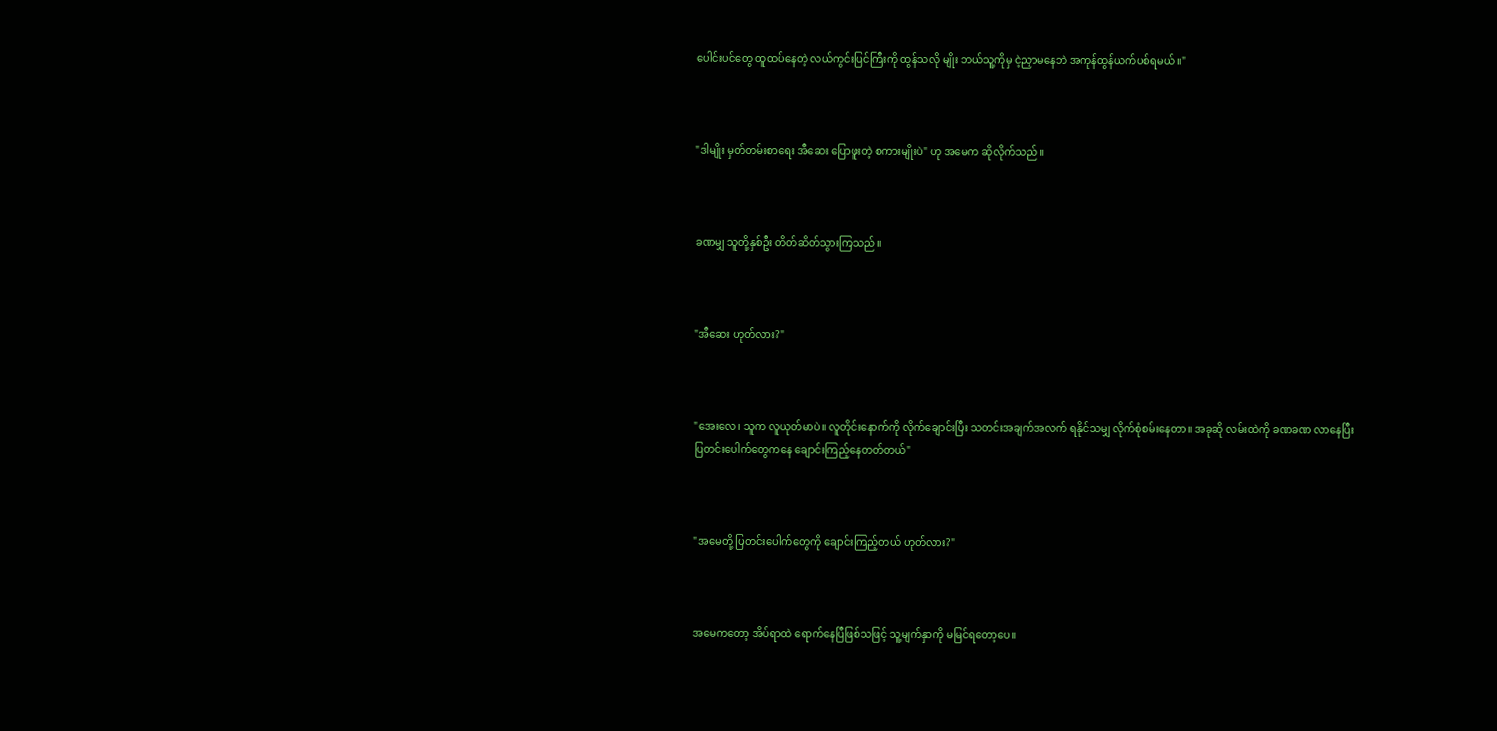ပေါင်းပင်တွေ ထူထပ်နေတဲ့ လယ်ကွင်းပြင်ကြီးကို ထွန်သလို မျိုး ဘယ်သူ့ကိုမှ ငဲ့ညှာမနေဘဲ အကုန်ထွန်ယက်ပစ်ရမယ်။"



"ဒါမျိုး မှတ်တမ်းစာရေး အီဆေး ပြောဖူးတဲ့ စကားမျိုးပဲ" ဟု အမေက ဆိုလိုက်သည်။



ခဏမျှ သူတို့နှစ်ဦး တိတ်ဆိတ်သွားကြသည်။



"အီဆေး ဟုတ်လား?"



"အေးလေ၊ သူက လူယုတ်မာပဲ။ လူတိုင်းနောက်ကို လိုက်ချောင်းပြီး သတင်းအချက်အလက် ရနိုင်သမျှ လိုက်စုံစမ်းနေတာ။ အခုဆို လမ်းထဲကို ခဏခဏ လာနေပြီး ပြတင်းပေါက်တွေကနေ ချောင်းကြည့်နေတတ်တယ်"



"အမေတို့ ပြတင်းပေါက်တွေကို ချောင်းကြည့်တယ် ဟုတ်လား?"



အမေကတော့ အိပ်ရာထဲ ရောက်နေပြီဖြစ်သဖြင့် သူ့မျက်နှာကို မမြင်ရတော့ပေ။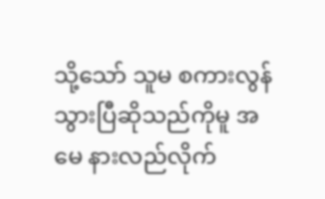သို့သော် သူမ စကားလွန်သွားပြီဆိုသည်ကိုမူ အမေ နားလည်လိုက်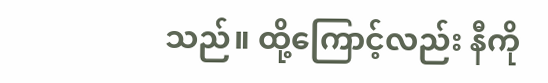သည်။ ထို့ကြောင့်လည်း နီကို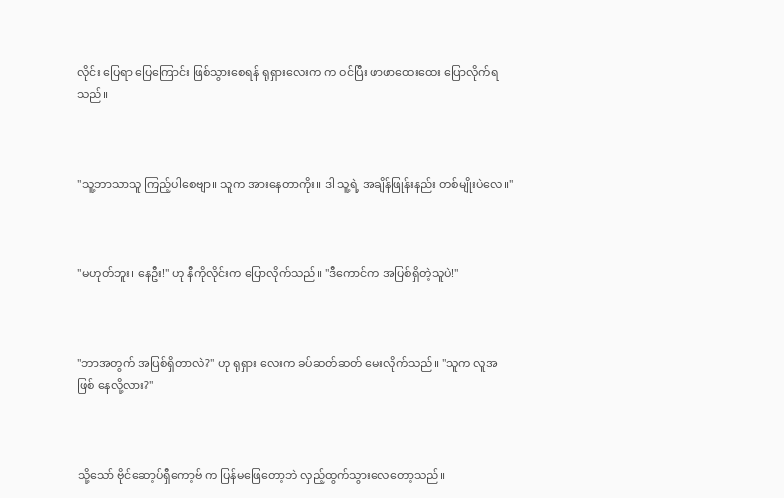လိုင်း ပြေရာ ပြေကြောင်း ဖြစ်သွားစေရန် ရုရှားလေးက က ဝင်ပြီး ဖာဖာထေးထေး ပြောလိုက်ရသည်။



"သူ့ဘာသာသူ ကြည့်ပါစေဗျာ။ သူက အားနေတာကိုး။ ဒါ သူ့ရဲ့ အချိန်ဖြုန်းနည်း တစ်မျိုးပဲလေ။"



"မဟုတ်ဘူး၊ နေဦး!" ဟု နီကိုလိုင်းက ပြောလိုက်သည်။ "ဒီကောင်က အပြစ်ရှိတဲ့သူပဲ!"



"ဘာအတွက် အပြစ်ရှိတာလဲ?" ဟု ရုရှား လေးက ခပ်ဆတ်ဆတ် မေးလိုက်သည်။ "သူက လူအ ဖြစ် နေလို့လား?"



သို့သော် ဗိုင်ဆော့ပ်ရှီကော့ဗ် က ပြန်မဖြေတော့ဘဲ လှည့်ထွက်သွားလေတော့သည်။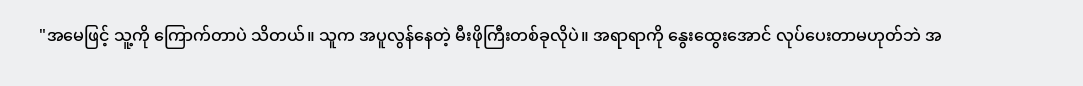"အမေဖြင့် သူ့ကို ကြောက်တာပဲ သိတယ်။ သူက အပူလွန်နေတဲ့ မီးဖိုကြီးတစ်ခုလိုပဲ။ အရာရာကို နွေးထွေးအောင် လုပ်ပေးတာမဟုတ်ဘဲ အ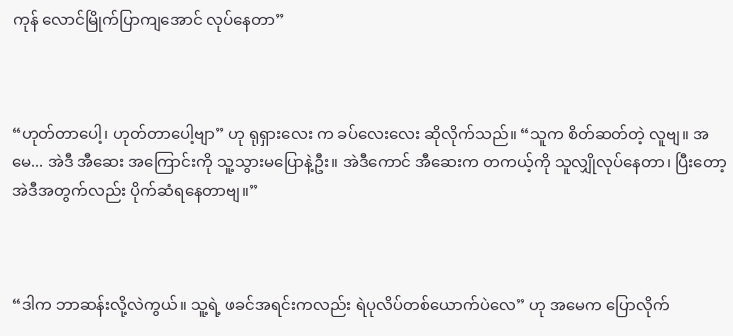ကုန် လောင်မြိုက်ပြာကျအောင် လုပ်နေတာ”



“ဟုတ်တာပေါ့၊ ဟုတ်တာပေါ့ဗျာ” ဟု ရုရှားလေး က ခပ်လေးလေး ဆိုလိုက်သည်။ “သူက စိတ်ဆတ်တဲ့ လူဗျ။ အမေ... အဲဒီ အီဆေး အကြောင်းကို သူ့သွားမပြောနဲ့ဦး။ အဲဒီကောင် အီဆေးက တကယ့်ကို သူလျှိုလုပ်နေတာ၊ ပြီးတော့ အဲဒီအတွက်လည်း ပိုက်ဆံရနေတာဗျ။”



“ဒါက ဘာဆန်းလို့လဲကွယ်။ သူ့ရဲ့ ဖခင်အရင်းကလည်း ရဲပုလိပ်တစ်ယောက်ပဲလေ” ဟု အမေက ပြောလိုက်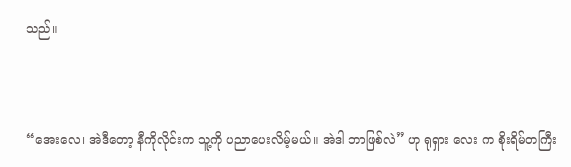သည်။



“အေးလေ၊ အဲဒီတော့ နီကိုလိုင်းက သူ့ကို ပညာပေးလိမ့်မယ်။ အဲဒါ ဘာဖြစ်လဲ” ဟု ရုရှား လေး က စိုးရိမ်တကြီး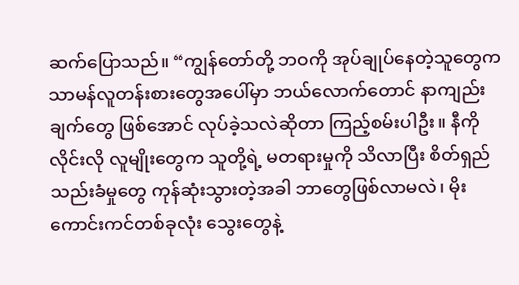ဆက်ပြောသည်။ “ကျွန်တော်တို့ ဘဝကို အုပ်ချုပ်နေတဲ့သူတွေက သာမန်လူတန်းစားတွေအပေါ်မှာ ဘယ်လောက်တောင် နာကျည်းချက်တွေ ဖြစ်အောင် လုပ်ခဲ့သလဲဆိုတာ ကြည့်စမ်းပါဦး။ နီကိုလိုင်းလို လူမျိုးတွေက သူတို့ရဲ့ မတရားမှုကို သိလာပြီး စိတ်ရှည်သည်းခံမှုတွေ ကုန်ဆုံးသွားတဲ့အခါ ဘာတွေဖြစ်လာမလဲ၊ မိုးကောင်းကင်တစ်ခုလုံး သွေးတွေနဲ့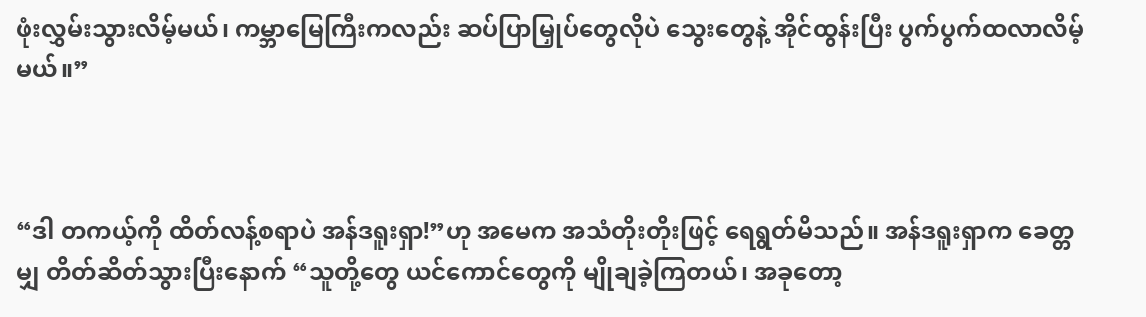ဖုံးလွှမ်းသွားလိမ့်မယ်၊ ကမ္ဘာမြေကြီးကလည်း ဆပ်ပြာမြှုပ်တွေလိုပဲ သွေးတွေနဲ့ အိုင်ထွန်းပြီး ပွက်ပွက်ထလာလိမ့်မယ်။”



“ဒါ တကယ့်ကို ထိတ်လန့်စရာပဲ အန်ဒရူးရှာ!”ဟု အမေက အသံတိုးတိုးဖြင့် ရေရွတ်မိသည်။ အန်ဒရူးရှာက ခေတ္တမျှ တိတ်ဆိတ်သွားပြီးနောက် “သူတို့တွေ ယင်ကောင်တွေကို မျိုချခဲ့ကြတယ်၊ အခုတော့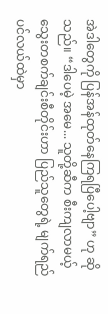အဲဒါတွေကို ပြန်အန်ထုတ်နေကြရပြီပေါ့ဗျာ” ဟု ဆိုသည်။ “ဒါပေမဲ့ အမေ... သူတို့ဆီက စီးကျလာမယ့် သွေးတစက်ချင်းစီတိုင်းဟာ ပြည်သူတွေရဲ့ မျက်ရည်ပင်လယ်ထဲမှာ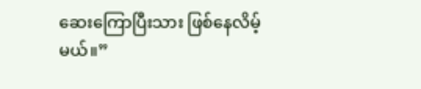ဆေးကြောပြီးသား ဖြစ်နေလိမ့်မယ်။”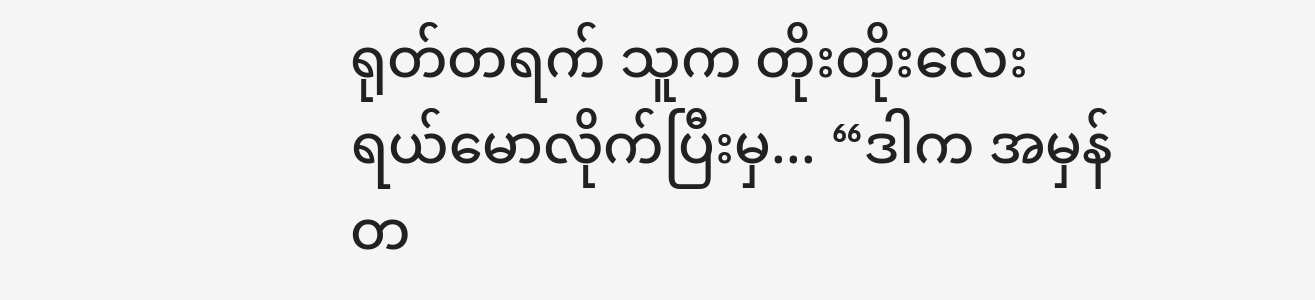ရုတ်တရက် သူက တိုးတိုးလေး ရယ်မောလိုက်ပြီးမှ... “ဒါက အမှန်တ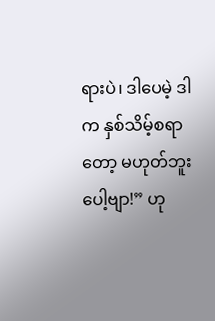ရားပဲ၊ ဒါပေမဲ့ ဒါက နှစ်သိမ့်စရာတော့ မဟုတ်ဘူးပေါ့ဗျာ!” ဟု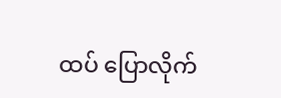ထပ် ပြောလိုက်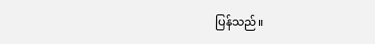ပြန်သည်။